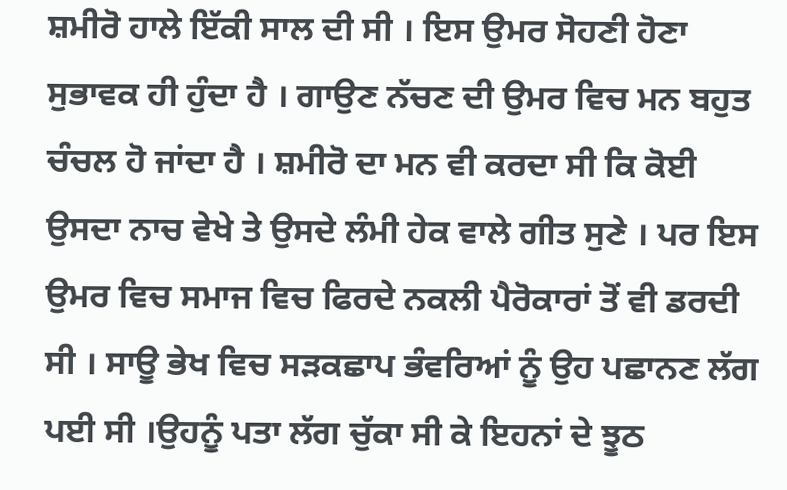ਸ਼ਮੀਰੋ ਹਾਲੇ ਇੱਕੀ ਸਾਲ ਦੀ ਸੀ । ਇਸ ਉਮਰ ਸੋਹਣੀ ਹੋਣਾ ਸੁਭਾਵਕ ਹੀ ਹੁੰਦਾ ਹੈ । ਗਾਉਣ ਨੱਚਣ ਦੀ ਉਮਰ ਵਿਚ ਮਨ ਬਹੁਤ ਚੰਚਲ ਹੋ ਜਾਂਦਾ ਹੈ । ਸ਼ਮੀਰੋ ਦਾ ਮਨ ਵੀ ਕਰਦਾ ਸੀ ਕਿ ਕੋਈ ਉਸਦਾ ਨਾਚ ਵੇਖੇ ਤੇ ਉਸਦੇ ਲੰਮੀ ਹੇਕ ਵਾਲੇ ਗੀਤ ਸੁਣੇ । ਪਰ ਇਸ ਉਮਰ ਵਿਚ ਸਮਾਜ ਵਿਚ ਫਿਰਦੇ ਨਕਲੀ ਪੈਰੋਕਾਰਾਂ ਤੋਂ ਵੀ ਡਰਦੀ ਸੀ । ਸਾਊ ਭੇਖ ਵਿਚ ਸੜਕਛਾਪ ਭੰਵਰਿਆਂ ਨੂੰ ਉਹ ਪਛਾਨਣ ਲੱਗ ਪਈ ਸੀ ।ਉਹਨੂੰ ਪਤਾ ਲੱਗ ਚੁੱਕਾ ਸੀ ਕੇ ਇਹਨਾਂ ਦੇ ਝੂਠ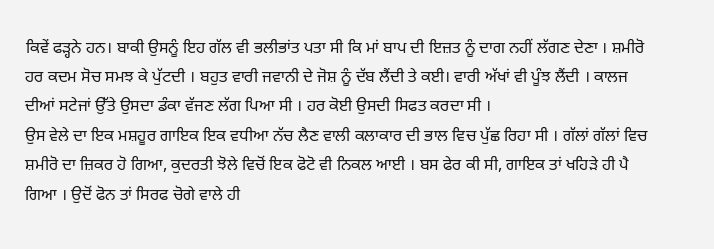ਕਿਵੇਂ ਫੜ੍ਹਨੇ ਹਨ। ਬਾਕੀ ਉਸਨੂੰ ਇਹ ਗੱਲ ਵੀ ਭਲੀਭਾਂਤ ਪਤਾ ਸੀ ਕਿ ਮਾਂ ਬਾਪ ਦੀ ਇਜ਼ਤ ਨੂੰ ਦਾਗ ਨਹੀਂ ਲੱਗਣ ਦੇਣਾ । ਸ਼ਮੀਰੋ ਹਰ ਕਦਮ ਸੋਚ ਸਮਝ ਕੇ ਪੁੱਟਦੀ । ਬਹੁਤ ਵਾਰੀ ਜਵਾਨੀ ਦੇ ਜੋਸ਼ ਨੂੰ ਦੱਬ ਲੈਂਦੀ ਤੇ ਕਈ। ਵਾਰੀ ਅੱਖਾਂ ਵੀ ਪੂੰਝ ਲੈਂਦੀ । ਕਾਲਜ ਦੀਆਂ ਸਟੇਜਾਂ ਉੱਤੇ ਉਸਦਾ ਡੰਕਾ ਵੱਜਣ ਲੱਗ ਪਿਆ ਸੀ । ਹਰ ਕੋਈ ਉਸਦੀ ਸਿਫਤ ਕਰਦਾ ਸੀ ।
ਉਸ ਵੇਲੇ ਦਾ ਇਕ ਮਸ਼ਹੂਰ ਗਾਇਕ ਇਕ ਵਧੀਆ ਨੱਚ ਲੈਣ ਵਾਲੀ ਕਲਾਕਾਰ ਦੀ ਭਾਲ ਵਿਚ ਪੁੱਛ ਰਿਹਾ ਸੀ । ਗੱਲਾਂ ਗੱਲਾਂ ਵਿਚ ਸ਼ਮੀਰੋ ਦਾ ਜ਼ਿਕਰ ਹੋ ਗਿਆ, ਕੁਦਰਤੀ ਝੋਲੇ ਵਿਚੋਂ ਇਕ ਫੋਟੋ ਵੀ ਨਿਕਲ ਆਈ । ਬਸ ਫੇਰ ਕੀ ਸੀ, ਗਾਇਕ ਤਾਂ ਖਹਿੜੇ ਹੀ ਪੈ ਗਿਆ । ਉਦੋਂ ਫੋਨ ਤਾਂ ਸਿਰਫ ਚੋਗੇ ਵਾਲੇ ਹੀ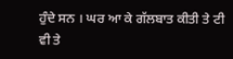ਹੁੰਦੇ ਸਨ । ਘਰ ਆ ਕੇ ਗੱਲਬਾਤ ਕੀਤੀ ਤੇ ਟੀ ਵੀ ਤੇ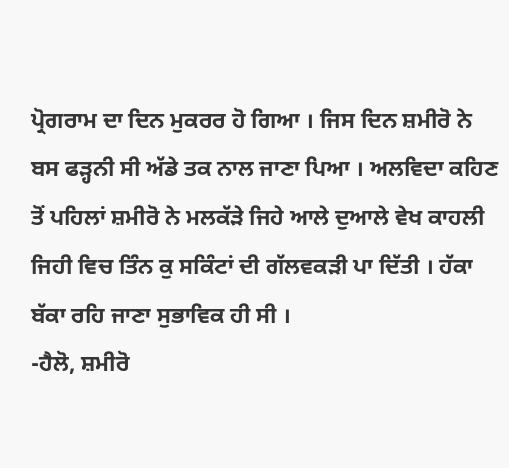ਪ੍ਰੋਗਰਾਮ ਦਾ ਦਿਨ ਮੁਕਰਰ ਹੋ ਗਿਆ । ਜਿਸ ਦਿਨ ਸ਼ਮੀਰੋ ਨੇ ਬਸ ਫੜ੍ਹਨੀ ਸੀ ਅੱਡੇ ਤਕ ਨਾਲ ਜਾਣਾ ਪਿਆ । ਅਲਵਿਦਾ ਕਹਿਣ ਤੋਂ ਪਹਿਲਾਂ ਸ਼ਮੀਰੋ ਨੇ ਮਲਕੱੜੇ ਜਿਹੇ ਆਲੇ ਦੁਆਲੇ ਵੇਖ ਕਾਹਲੀ ਜਿਹੀ ਵਿਚ ਤਿੰਨ ਕੁ ਸਕਿੰਟਾਂ ਦੀ ਗੱਲਵਕੜੀ ਪਾ ਦਿੱਤੀ । ਹੱਕਾ ਬੱਕਾ ਰਹਿ ਜਾਣਾ ਸੁਭਾਵਿਕ ਹੀ ਸੀ ।
-ਹੈਲੋ, ਸ਼ਮੀਰੋ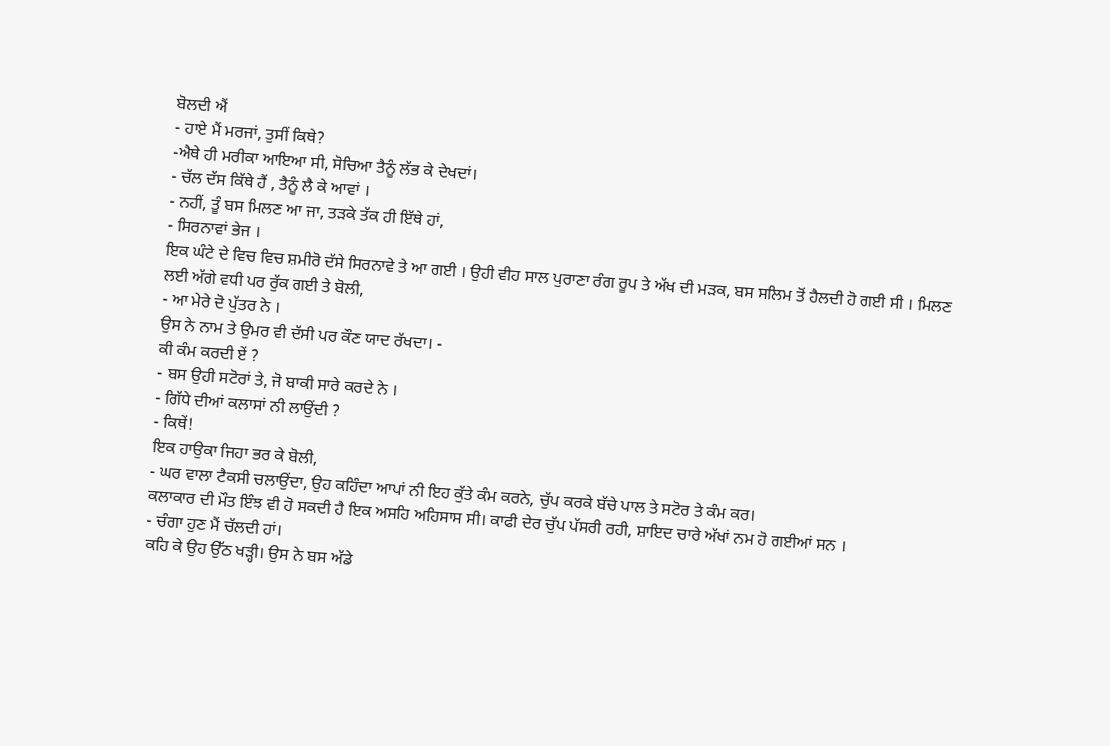ਬੋਲਦੀ ਐਂ
- ਹਾਏ ਮੈਂ ਮਰਜਾਂ, ਤੁਸੀਂ ਕਿਥੇ?
-ਐਥੇ ਹੀ ਮਰੀਕਾ ਆਇਆ ਸੀ, ਸੋਚਿਆ ਤੈਨੂੰ ਲੱਭ ਕੇ ਦੇਖਦਾਂ।
- ਚੱਲ ਦੱਸ ਕਿੱਥੇ ਹੈਂ , ਤੈਨੂੰ ਲੈ ਕੇ ਆਵਾਂ ।
- ਨਹੀਂ, ਤੂੰ ਬਸ ਮਿਲਣ ਆ ਜਾ, ਤੜਕੇ ਤੱਕ ਹੀ ਇੱਥੇ ਹਾਂ,
- ਸਿਰਨਾਵਾਂ ਭੇਜ ।
ਇਕ ਘੰਟੇ ਦੇ ਵਿਚ ਵਿਚ ਸ਼ਮੀਰੋ ਦੱਸੇ ਸਿਰਨਾਵੇ ਤੇ ਆ ਗਈ । ਉਹੀ ਵੀਹ ਸਾਲ ਪੁਰਾਣਾ ਰੰਗ ਰੂਪ ਤੇ ਅੱਖ ਦੀ ਮੜਕ, ਬਸ ਸਲਿਮ ਤੋਂ ਹੈਲਦੀ ਹੋ ਗਈ ਸੀ । ਮਿਲਣ ਲਈ ਅੱਗੇ ਵਧੀ ਪਰ ਰੁੱਕ ਗਈ ਤੇ ਬੋਲੀ,
- ਆ ਮੇਰੇ ਦੋ ਪੁੱਤਰ ਨੇ ।
ਉਸ ਨੇ ਨਾਮ ਤੇ ਉਮਰ ਵੀ ਦੱਸੀ ਪਰ ਕੌਣ ਯਾਦ ਰੱਖਦਾ। -
ਕੀ ਕੰਮ ਕਰਦੀ ਏਂ ?
- ਬਸ ਉਹੀ ਸਟੋਰਾਂ ਤੇ, ਜੋ ਬਾਕੀ ਸਾਰੇ ਕਰਦੇ ਨੇ ।
- ਗਿੱਧੇ ਦੀਆਂ ਕਲਾਸਾਂ ਨੀ ਲਾਉਂਦੀ ?
- ਕਿਥੇਂ!
ਇਕ ਹਾਉਕਾ ਜਿਹਾ ਭਰ ਕੇ ਬੋਲੀ,
- ਘਰ ਵਾਲਾ ਟੈਕਸੀ ਚਲਾਉਂਦਾ, ਉਹ ਕਹਿੰਦਾ ਆਪਾਂ ਨੀ ਇਹ ਕੁੱਤੇ ਕੰਮ ਕਰਨੇ, ਚੁੱਪ ਕਰਕੇ ਬੱਚੇ ਪਾਲ ਤੇ ਸਟੋਰ ਤੇ ਕੰਮ ਕਰ।
ਕਲਾਕਾਰ ਦੀ ਮੌਤ ਇੰਝ ਵੀ ਹੋ ਸਕਦੀ ਹੈ ਇਕ ਅਸਹਿ ਅਹਿਸਾਸ ਸੀ। ਕਾਫੀ ਦੇਰ ਚੁੱਪ ਪੱਸਰੀ ਰਹੀ, ਸ਼ਾਇਦ ਚਾਰੇ ਅੱਖਾਂ ਨਮ ਹੋ ਗਈਆਂ ਸਨ ।
- ਚੰਗਾ ਹੁਣ ਮੈਂ ਚੱਲਦੀ ਹਾਂ।
ਕਹਿ ਕੇ ਉਹ ਉੱਠ ਖੜ੍ਹੀ। ਉਸ ਨੇ ਬਸ ਅੱਡੇ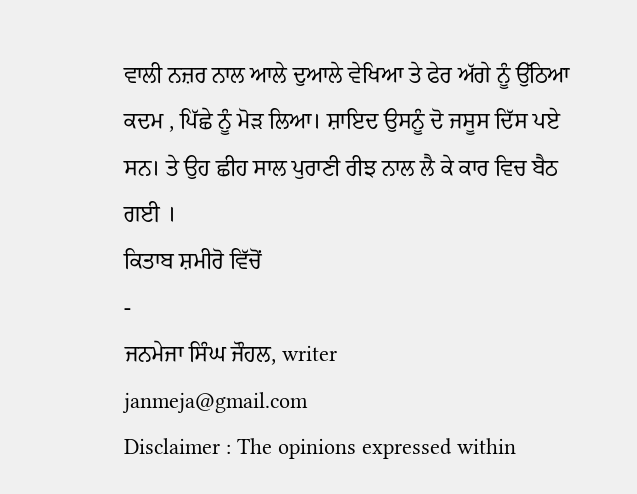ਵਾਲੀ ਨਜ਼ਰ ਨਾਲ ਆਲੇ ਦੁਆਲੇ ਵੇਖਿਆ ਤੇ ਫੇਰ ਅੱਗੇ ਨੂੰ ਉੱਠਿਆ ਕਦਮ , ਪਿੱਛੇ ਨੂੰ ਮੋੜ ਲਿਆ। ਸ਼ਾਇਦ ਉਸਨੂੰ ਦੋ ਜਸੂਸ ਦਿੱਸ ਪਏ ਸਨ। ਤੇ ਉਹ ਛੀਹ ਸਾਲ ਪੁਰਾਣੀ ਰੀਝ ਨਾਲ ਲੈ ਕੇ ਕਾਰ ਵਿਚ ਬੈਠ ਗਈ ।
ਕਿਤਾਬ ਸ਼ਮੀਰੋ ਵਿੱਚੋਂ
-
ਜਨਮੇਜਾ ਸਿੰਘ ਜੌਹਲ, writer
janmeja@gmail.com
Disclaimer : The opinions expressed within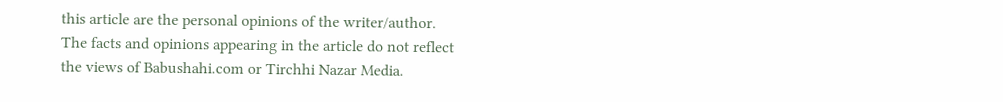this article are the personal opinions of the writer/author. The facts and opinions appearing in the article do not reflect the views of Babushahi.com or Tirchhi Nazar Media.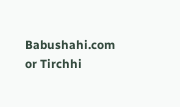Babushahi.com or Tirchhi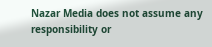Nazar Media does not assume any responsibility or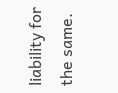liability for the same.